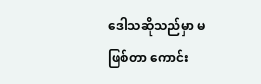ဒေါသဆိုသည်မှာ မဖြစ်တာ ကောင်း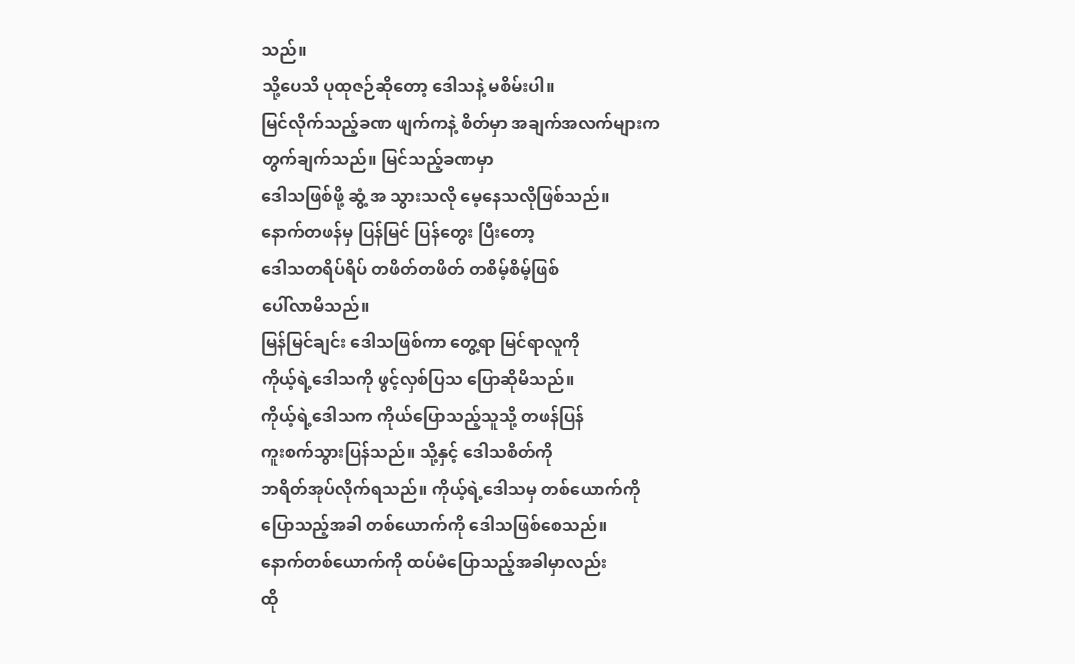သည်။
သို့ပေသိ ပုထုဇဉ်ဆိုတော့ ဒေါသနဲ့ မစိမ်းပါ။
မြင်လိုက်သည့်ခဏ ဖျက်ကနဲ့ စိတ်မှာ အချက်အလက်များက
တွက်ချက်သည်။ မြင်သည့်ခဏမှာ
ဒေါသဖြစ်ဖို့ ဆွံ့ အ သွားသလို မေ့နေသလိုဖြစ်သည်။
နောက်တဖန်မှ ပြန်မြင် ပြန်တွေး ပြီးတော့
ဒေါသတရိပ်ရိပ် တဖိတ်တဖိတ် တစိမ့်စိမ့်ဖြစ်
ပေါ်လာမိသည်။
မြန်မြင်ချင်း ဒေါသဖြစ်ကာ တွေ့ရာ မြင်ရာလူကို
ကိုယ့်ရဲ့ဒေါသကို ဖွင့်လှစ်ပြသ ပြောဆိုမိသည်။
ကိုယ့်ရဲ့ဒေါသက ကိုယ်ပြောသည့်သူသို့ တဖန်ပြန်
ကူးစက်သွားပြန်သည်။ သို့နှင့် ဒေါသစိတ်ကို
ဘရိတ်အုပ်လိုက်ရသည်။ ကိုယ့်ရဲ့ဒေါသမှ တစ်ယောက်ကို
ပြောသည့်အခါ တစ်ယောက်ကို ဒေါသဖြစ်စေသည်။
နောက်တစ်ယောက်ကို ထပ်မံပြောသည့်အခါမှာလည်း
ထို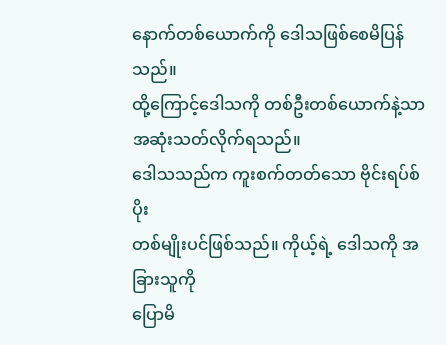နောက်တစ်ယောက်ကို ဒေါသဖြစ်စေမိပြန်သည်။
ထို့ကြောင့်ဒေါသကို တစ်ဦးတစ်ယောက်နဲ့သာ
အဆုံးသတ်လိုက်ရသည်။
ဒေါသသည်က ကူးစက်တတ်သော ဗိုင်းရပ်စ်ပိုး
တစ်မျိုးပင်ဖြစ်သည်။ ကိုယ့်ရဲ့ ဒေါသကို အခြားသူကို
ပြောမိ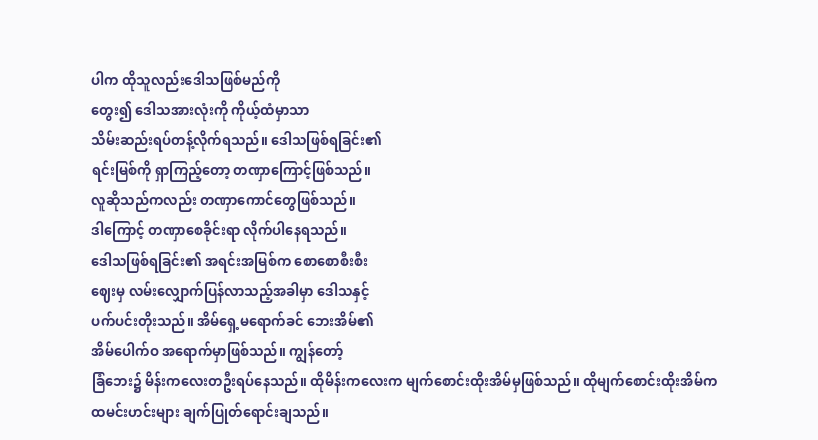ပါက ထိုသူလည်းဒေါသဖြစ်မည်ကို
တွေး၍ ဒေါသအားလုံးကို ကိုယ့်ထံမှာသာ
သိမ်းဆည်းရပ်တန့်လိုက်ရသည်။ ဒေါသဖြစ်ရခြင်း၏
ရင်းမြစ်ကို ရှာကြည့်တော့ တဏှာကြောင့်ဖြစ်သည်။
လူဆိုသည်ကလည်း တဏှာကောင်တွေဖြစ်သည်။
ဒါကြောင့် တဏှာစေခိုင်းရာ လိုက်ပါနေရသည်။
ဒေါသဖြစ်ရခြင်း၏ အရင်းအမြစ်က စောစောစီးစီး
ဈေးမှ လမ်းလျှောက်ပြန်လာသည့်အခါမှာ ဒေါသနှင့်
ပက်ပင်းတိုးသည်။ အိမ်ရှေ့မရောက်ခင် ဘေးအိမ်၏
အိမ်ပေါက်ဝ အရောက်မှာဖြစ်သည်။ ကျွန်တော့်
ခြံဘေး၌ မိန်းကလေးတဦးရပ်နေသည်။ ထိုမိန်းကလေးက မျက်စောင်းထိုးအိမ်မှဖြစ်သည်။ ထိုမျက်စောင်းထိုးအိမ်က
ထမင်းဟင်းများ ချက်ပြုတ်ရောင်းချသည်။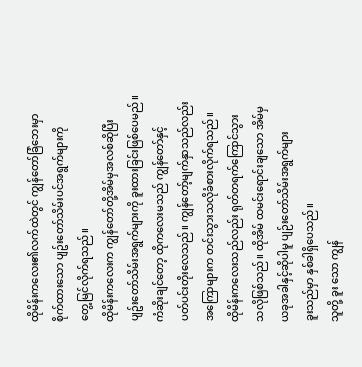ထိုမိန်းကလေး၏လက်ထဲတွင် ကျွန်တော်ခြံဘေးမှာ
စိုက်ထားသော ပျဥ်းတော်သိမ်းပင်အရွက်များကို
တွေ့မြင်လိုက်ရသည်။
ထိုမိန်းကလေးက ကျွန်တော်တို့အိမ်မှအလစ်ဆိုပြီး
ပျဥ်းတော်သိမ်းအရွက်များကို ခူးထားခြင်းဖြစ်ပေမည်။
ကံဆိုးချင်တော့ ထိုကလေးမသည် ကျွန်တော်နှင့်
ပတ်ပင်းတိုးလေသည်။ ကျွန်တော့်မျက်နှာသည်လည်း
အကြောများက တင်းသွားသလိုခံစားလိုက်ရသည်။
ထိုမိန်းကလေးသည်လည်း ရုတ်တရက်ကြောင်သွား
သလိုဖြစ်သည်။ ထိုအိမ် ထမင်းရောင်းချသော အိမ်မှ
ယခုအခါနှင့်ဆိုပါမူ ပျဉ်းတော်သိမ်းအရွက်များ
ခူးသည်မှာ နှစ်ခါရှိပေသည်။
သူတို့ ခူး သော ကျွန်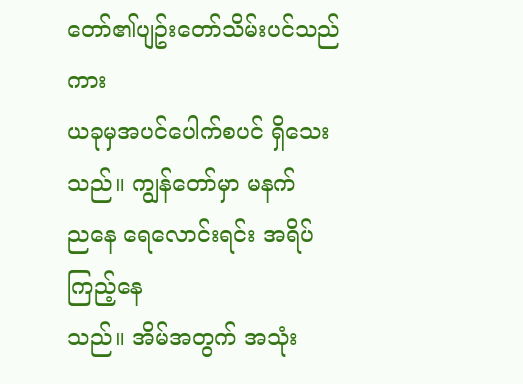တော်၏ပျဥ်းတော်သိမ်းပင်သည်ကား
ယခုမှအပင်ပေါက်စပင် ရှိသေးသည်။ ကျွန်တော်မှာ မနက်
ညနေ ရေလောင်းရင်း အရိပ်ကြည့်နေ
သည်။ အိမ်အတွက် အသုံး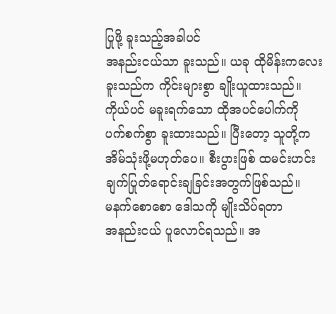ပြုဖို့ ခူးသည့်အခါပင်
အနည်းငယ်သာ ခူးသည်။ ယခု ထိုမိန်းကလေး
ခူးသည်က ကိုင်းများစွာ ချိုးယူထားသည်။
ကိုယ်ပင် မခူးရက်သော ထိုအပင်ပေါက်ကို
ပက်စက်စွာ ခူးထားသည်။ ပြီးတော့ သူတို့က
အိမ်သုံးဖို့မဟုတ်ပေ။ စီးပွားဖြစ် ထမင်းဟင်း
ချက်ပြုတ်ရောင်းချခြင်းအတွက်ဖြစ်သည်။
မနက်စောစော ဒေါသကို မျိုးသိပ်ရတာ
အနည်းငယ် ပူလောင်ရသည်။ အ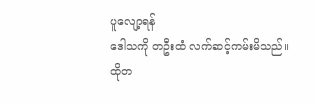ပူလျော့ရန်
ဒေါသကို တဦးထံ လက်ဆင့်ကမ်းမိသည်။
ထိုတ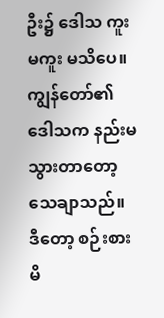ဦး၌ ဒေါသ ကူး မကူး မသိပေ။ ကျွန်တော်၏
ဒေါသက နည်းမသွားတာတော့ သေချာသည်။
ဒီတော့ စဉ်းစားမိ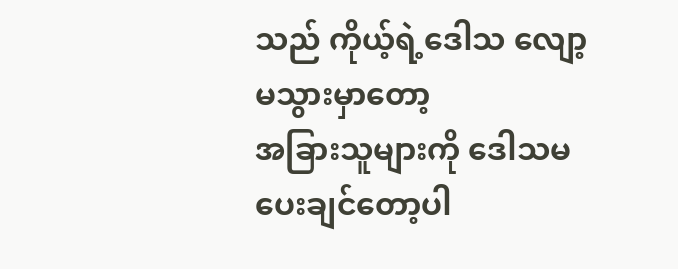သည် ကိုယ့်ရဲ့ဒေါသ လျော့မသွားမှာတော့
အခြားသူများကို ဒေါသမပေးချင်တော့ပါ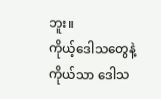ဘူး။
ကိုယ့်ဒေါသတွေနဲ့ကိုယ်သာ ဒေါသ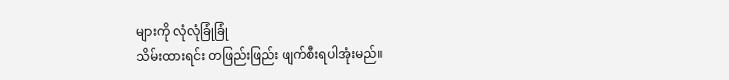များကို လုံလုံခြုံခြုံ
သိမ်းထားရင်း တဖြည်းဖြည်း ဖျက်စီးရပါအုံးမည်။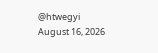@htwegyi
August 16, 2026